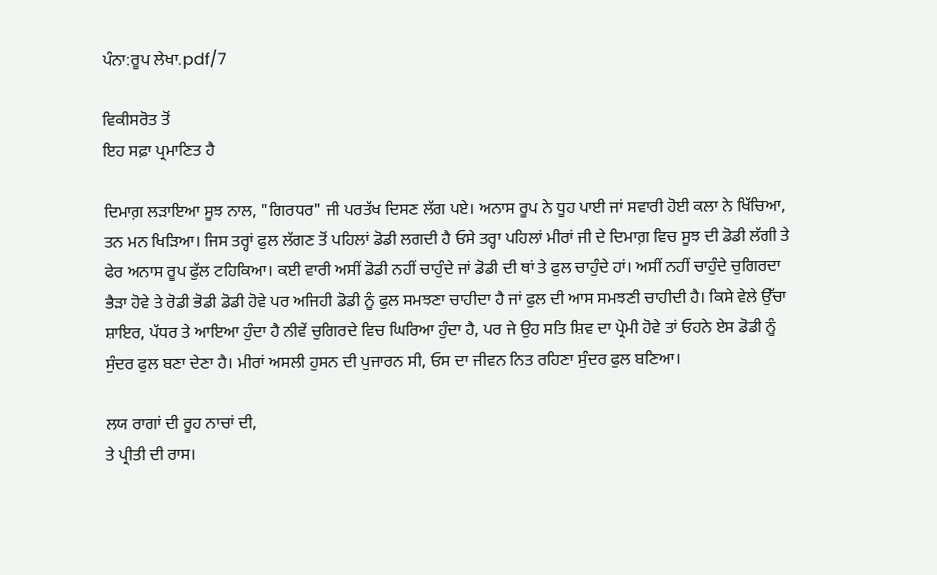ਪੰਨਾ:ਰੂਪ ਲੇਖਾ.pdf/7

ਵਿਕੀਸਰੋਤ ਤੋਂ
ਇਹ ਸਫ਼ਾ ਪ੍ਰਮਾਣਿਤ ਹੈ

ਦਿਮਾਗ਼ ਲੜਾਇਆ ਸੂਝ ਨਾਲ, "ਗਿਰਧਰ" ਜੀ ਪਰਤੱਖ ਦਿਸਣ ਲੱਗ ਪਏ। ਅਨਾਸ ਰੂਪ ਨੇ ਧੂਹ ਪਾਈ ਜਾਂ ਸਵਾਰੀ ਹੋਈ ਕਲਾ ਨੇ ਖਿੱਚਿਆ, ਤਨ ਮਨ ਖਿੜਿਆ। ਜਿਸ ਤਰ੍ਹਾਂ ਫੁਲ ਲੱਗਣ ਤੋਂ ਪਹਿਲਾਂ ਡੋਡੀ ਲਗਦੀ ਹੈ ਓਸੇ ਤਰ੍ਹਾ ਪਹਿਲਾਂ ਮੀਰਾਂ ਜੀ ਦੇ ਦਿਮਾਗ਼ ਵਿਚ ਸੂਝ ਦੀ ਡੋਡੀ ਲੱਗੀ ਤੇ ਫੇਰ ਅਨਾਸ ਰੂਪ ਫੁੱਲ ਟਹਿਕਿਆ। ਕਈ ਵਾਰੀ ਅਸੀਂ ਡੋਡੀ ਨਹੀਂ ਚਾਹੁੰਦੇ ਜਾਂ ਡੋਡੀ ਦੀ ਥਾਂ ਤੇ ਫੁਲ ਚਾਹੁੰਦੇ ਹਾਂ। ਅਸੀਂ ਨਹੀਂ ਚਾਹੁੰਦੇ ਚੁਗਿਰਦਾ ਭੈੜਾ ਹੋਵੇ ਤੇ ਰੋਡੀ ਭੋਡੀ ਡੋਡੀ ਹੋਵੇ ਪਰ ਅਜਿਹੀ ਡੋਡੀ ਨੂੰ ਫੁਲ ਸਮਝਣਾ ਚਾਹੀਦਾ ਹੈ ਜਾਂ ਫੁਲ ਦੀ ਆਸ ਸਮਝਣੀ ਚਾਹੀਦੀ ਹੈ। ਕਿਸੇ ਵੇਲੇ ਉੱਚਾ ਸ਼ਾਇਰ, ਪੱਧਰ ਤੇ ਆਇਆ ਹੁੰਦਾ ਹੈ ਨੀਵੇਂ ਚੁਗਿਰਦੇ ਵਿਚ ਘਿਰਿਆ ਹੁੰਦਾ ਹੈ, ਪਰ ਜੇ ਉਹ ਸਤਿ ਸ਼ਿਵ ਦਾ ਪ੍ਰੇਮੀ ਹੋਵੇ ਤਾਂ ਓਹਨੇ ਏਸ ਡੋਡੀ ਨੂੰ ਸੁੰਦਰ ਫੁਲ ਬਣਾ ਦੇਣਾ ਹੈ। ਮੀਰਾਂ ਅਸਲੀ ਹੁਸਨ ਦੀ ਪੁਜਾਰਨ ਸੀ, ਓਸ ਦਾ ਜੀਵਨ ਨਿਤ ਰਹਿਣਾ ਸੁੰਦਰ ਫੁਲ ਬਣਿਆ।

ਲਯ ਰਾਗਾਂ ਦੀ ਰੂਹ ਨਾਚਾਂ ਦੀ,
ਤੇ ਪ੍ਰੀਤੀ ਦੀ ਰਾਸ।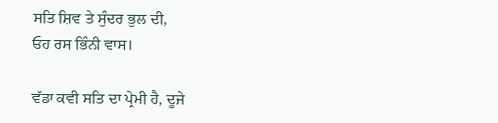ਸਤਿ ਸ਼ਿਵ ਤੇ ਸੁੰਦਰ ਭੁਲ ਦੀ,
ਓਹ ਰਸ ਭਿੰਨੀ ਵਾਸ।

ਵੱਡਾ ਕਵੀ ਸਤਿ ਦਾ ਪ੍ਰੇਮੀ ਹੈ, ਦੂਜੇ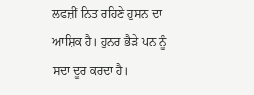ਲਫਜ਼ੀਂ ਨਿਤ ਰਹਿਣੇ ਹੁਸਨ ਦਾ ਆਸ਼ਿਕ ਹੈ। ਹੁਨਰ ਭੈੜੇ ਪਨ ਨੂੰ ਸਦਾ ਦੂਰ ਕਰਦਾ ਹੈ।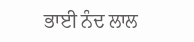ਭਾਈ ਨੰਦ ਲਾਲ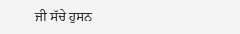ਜੀ ਸੱਚੇ ਹੁਸਨ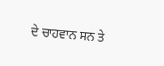ਦੇ ਚਾਹਵਾਨ ਸਨ ਤੇ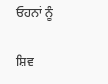ਓਹਨਾਂ ਨੂੰ

ਸ਼ਿਵ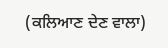(ਕਲਿਆਣ ਦੇਣ ਵਾਲਾ)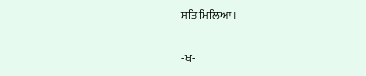ਸਤਿ ਮਿਲਿਆ।

-ਖ-